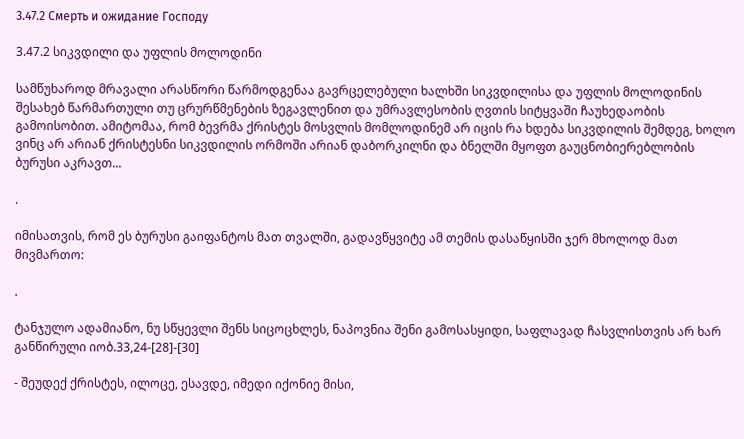3.47.2 Смерть и ожидание Господу

3.47.2 სიკვდილი და უფლის მოლოდინი

სამწუხაროდ მრავალი არასწორი წარმოდგენაა გავრცელებული ხალხში სიკვდილისა და უფლის მოლოდინის შესახებ წარმართული თუ ცრურწმენების ზეგავლენით და უმრავლესობის ღვთის სიტყვაში ჩაუხედაობის გამოისობით. ამიტომაა, რომ ბევრმა ქრისტეს მოსვლის მომლოდინემ არ იცის რა ხდება სიკვდილის შემდეგ, ხოლო ვინც არ არიან ქრისტესნი სიკვდილის ორმოში არიან დაბორკილნი და ბნელში მყოფთ გაუცნობიერებლობის ბურუსი აკრავთ...

.

იმისათვის, რომ ეს ბურუსი გაიფანტოს მათ თვალში, გადავწყვიტე ამ თემის დასაწყისში ჯერ მხოლოდ მათ მივმართო:

.

ტანჯულო ადამიანო, ნუ სწყევლი შენს სიცოცხლეს, ნაპოვნია შენი გამოსასყიდი, საფლავად ჩასვლისთვის არ ხარ განწირული იობ.33,24-[28]-[30]

- შეუდექ ქრისტეს, ილოცე, ესავდე, იმედი იქონიე მისი,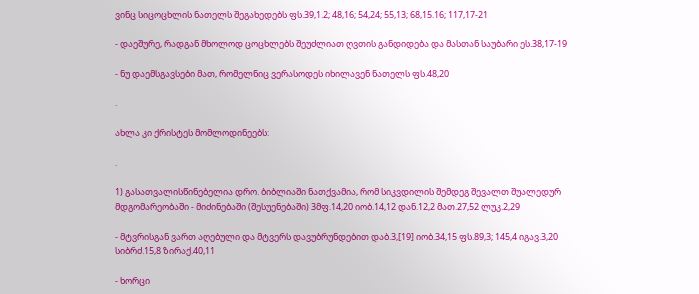ვინც სიცოცხლის ნათელს შეგახედებს ფს.39,1.2; 48,16; 54,24; 55,13; 68,15.16; 117,17-21

- დაეშურე, რადგან მხოლოდ ცოცხლებს შეუძლიათ ღვთის განდიდება და მასთან საუბარი ეს.38,17-19

- ნუ დაემსგავსები მათ, რომელნიც ვერასოდეს იხილავენ ნათელს ფს.48,20

.

ახლა კი ქრისტეს მომლოდინეებს:

.

1) გასათვალისწინებელია დრო. ბიბლიაში ნათქვამია, რომ სიკვდილის შემდეგ შევალთ შუალედურ მდგომარეობაში - მიძინებაში (შესუენებაში) 3მფ.14,20 იობ.14,12 დან.12,2 მათ.27,52 ლუკ.2,29

- მტვრისგან ვართ აღებული და მტვერს დავუბრუნდებით დაბ.3,[19] იობ.34,15 ფს.89,3; 145,4 იგავ.3,20 სიბრძ.15,8 ზირაქ.40,11

- ხორცი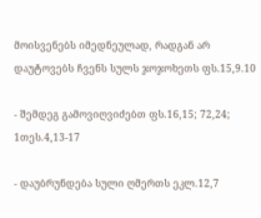მოისვენებს იმედნეულად, რადგან არ დაუტოვებს ჩვენს სულს ჯოჯოხეთს ფს.15,9.10

- შემდეგ გამოვიღვიძებთ ფს.16,15; 72,24; 1თეს.4,13-17

- დაუბრუნდება სული ღმერთს ეკლ.12,7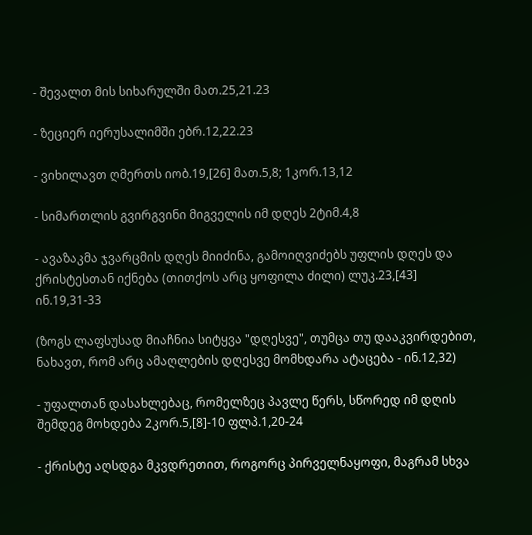- შევალთ მის სიხარულში მათ.25,21.23

- ზეციერ იერუსალიმში ებრ.12,22.23

- ვიხილავთ ღმერთს იობ.19,[26] მათ.5,8; 1კორ.13,12

- სიმართლის გვირგვინი მიგველის იმ დღეს 2ტიმ.4,8

- ავაზაკმა ჯვარცმის დღეს მიიძინა, გამოიღვიძებს უფლის დღეს და ქრისტესთან იქნება (თითქოს არც ყოფილა ძილი) ლუკ.23,[43] ინ.19,31-33

(ზოგს ლაფსუსად მიაჩნია სიტყვა "დღესვე", თუმცა თუ დააკვირდებით, ნახავთ, რომ არც ამაღლების დღესვე მომხდარა ატაცება - ინ.12,32)

- უფალთან დასახლებაც, რომელზეც პავლე წერს, სწორედ იმ დღის შემდეგ მოხდება 2კორ.5,[8]-10 ფლპ.1,20-24

- ქრისტე აღსდგა მკვდრეთით, როგორც პირველნაყოფი, მაგრამ სხვა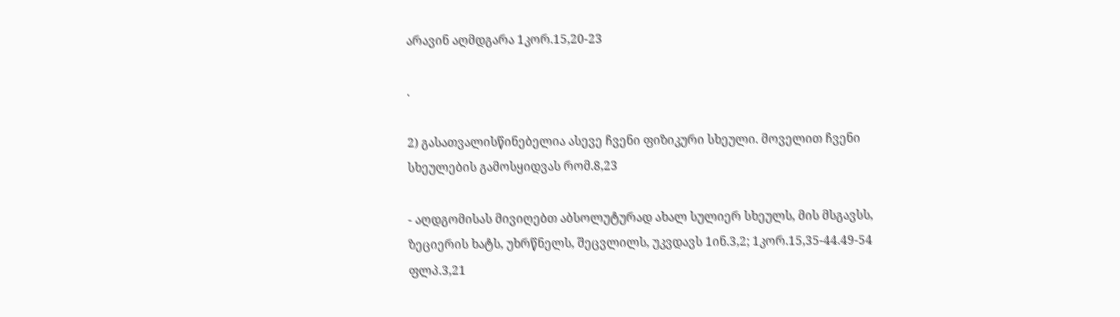არავინ აღმდგარა 1კორ.15,20-23

.

2) გასათვალისწინებელია ასევე ჩვენი ფიზიკური სხეული. მოველით ჩვენი სხეულების გამოსყიდვას რომ.8,23

- აღდგომისას მივიღებთ აბსოლუტურად ახალ სულიერ სხეულს, მის მსგავსს, ზეციერის ხატს, უხრწნელს, შეცვლილს, უკვდავს 1ინ.3,2; 1კორ.15,35-44.49-54 ფლპ.3,21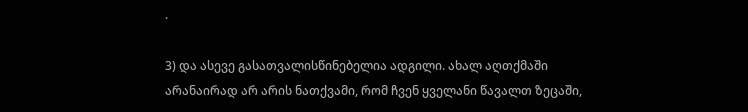.

3) და ასევე გასათვალისწინებელია ადგილი. ახალ აღთქმაში არანაირად არ არის ნათქვამი, რომ ჩვენ ყველანი წავალთ ზეცაში,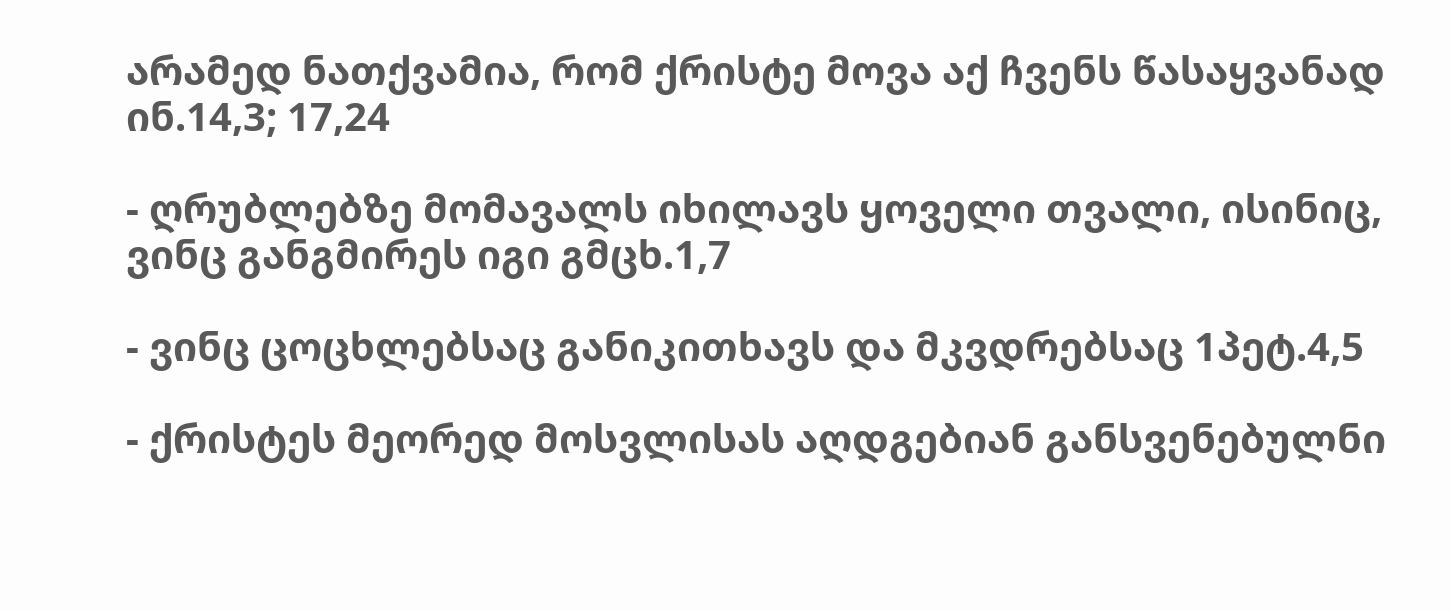არამედ ნათქვამია, რომ ქრისტე მოვა აქ ჩვენს წასაყვანად ინ.14,3; 17,24

- ღრუბლებზე მომავალს იხილავს ყოველი თვალი, ისინიც, ვინც განგმირეს იგი გმცხ.1,7

- ვინც ცოცხლებსაც განიკითხავს და მკვდრებსაც 1პეტ.4,5

- ქრისტეს მეორედ მოსვლისას აღდგებიან განსვენებულნი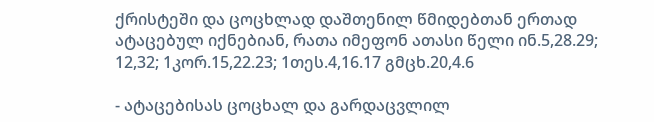ქრისტეში და ცოცხლად დაშთენილ წმიდებთან ერთად ატაცებულ იქნებიან, რათა იმეფონ ათასი წელი ინ.5,28.29; 12,32; 1კორ.15,22.23; 1თეს.4,16.17 გმცხ.20,4.6

- ატაცებისას ცოცხალ და გარდაცვლილ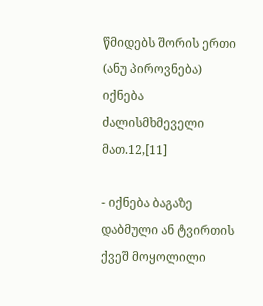წმიდებს შორის ერთი (ანუ პიროვნება) იქნება ძალისმხმეველი მათ.12,[11]

- იქნება ბაგაზე დაბმული ან ტვირთის ქვეშ მოყოლილი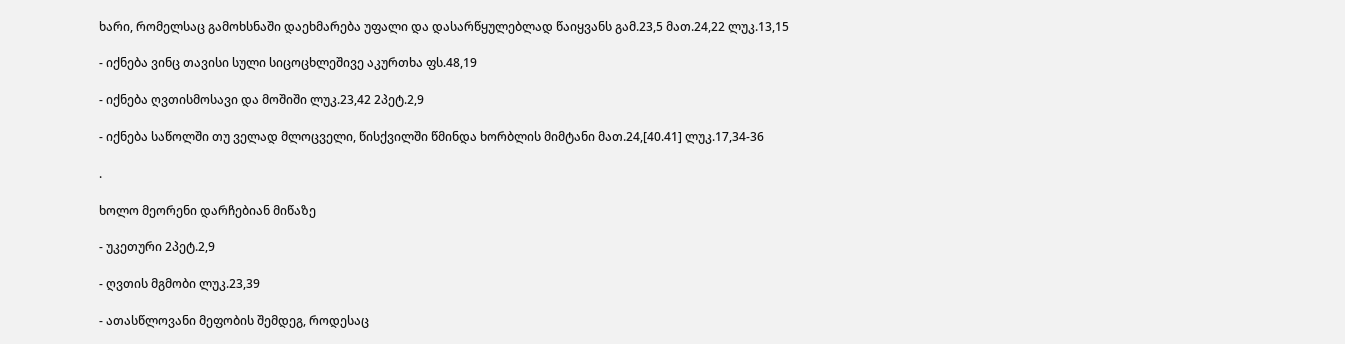ხარი, რომელსაც გამოხსნაში დაეხმარება უფალი და დასარწყულებლად წაიყვანს გამ.23,5 მათ.24,22 ლუკ.13,15

- იქნება ვინც თავისი სული სიცოცხლეშივე აკურთხა ფს.48,19

- იქნება ღვთისმოსავი და მოშიში ლუკ.23,42 2პეტ.2,9

- იქნება საწოლში თუ ველად მლოცველი, წისქვილში წმინდა ხორბლის მიმტანი მათ.24,[40.41] ლუკ.17,34-36

.

ხოლო მეორენი დარჩებიან მიწაზე

- უკეთური 2პეტ.2,9

- ღვთის მგმობი ლუკ.23,39

- ათასწლოვანი მეფობის შემდეგ, როდესაც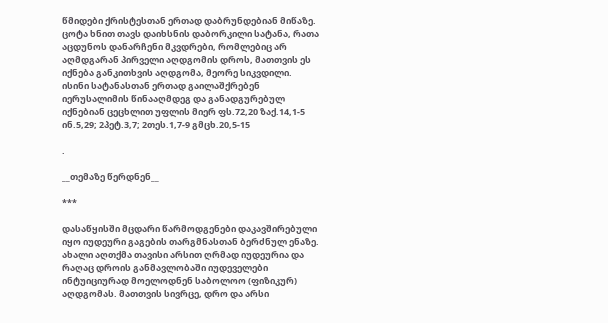წმიდები ქრისტესთან ერთად დაბრუნდებიან მიწაზე. ცოტა ხნით თავს დაიხსნის დაბორკილი სატანა, რათა აცდუნოს დანარჩენი მკვდრები, რომლებიც არ აღმდგარან პირველი აღდგომის დროს, მათთვის ეს იქნება განკითხვის აღდგომა, მეორე სიკვდილი. ისინი სატანასთან ერთად გაილაშქრებენ იერუსალიმის წინააღმდეგ და განადგურებულ იქნებიან ცეცხლით უფლის მიერ ფს.72,20 ზაქ.14,1-5 ინ.5,29; 2პეტ.3,7; 2თეს.1,7-9 გმცხ.20,5-15

.

__თემაზე წერდნენ__

***

დასაწყისში მცდარი წარმოდგენები დაკავშირებული იყო იუდეური გაგების თარგმნასთან ბერძნულ ენაზე. ახალი აღთქმა თავისი არსით ღრმად იუდეურია და რაღაც დროის განმავლობაში იუდეველები ინტუიციურად მოელოდნენ საბოლოო (ფიზიკურ) აღდგომას. მათთვის სივრცე, დრო და არსი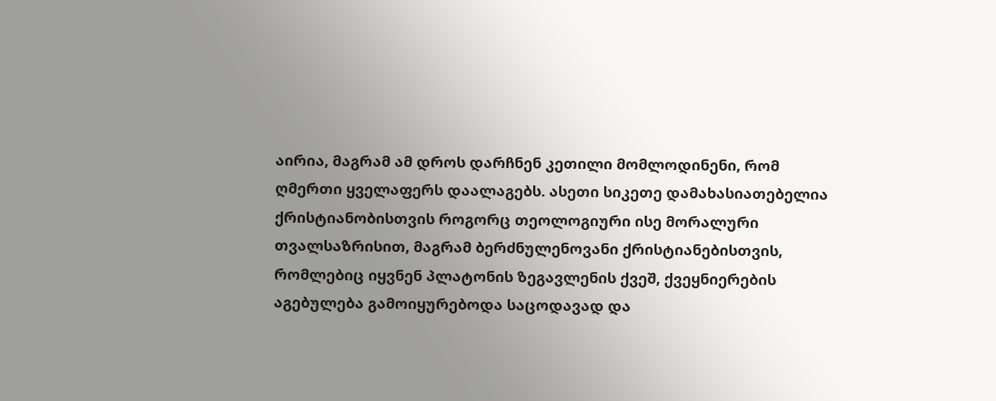აირია, მაგრამ ამ დროს დარჩნენ კეთილი მომლოდინენი, რომ ღმერთი ყველაფერს დაალაგებს. ასეთი სიკეთე დამახასიათებელია ქრისტიანობისთვის როგორც თეოლოგიური ისე მორალური თვალსაზრისით, მაგრამ ბერძნულენოვანი ქრისტიანებისთვის, რომლებიც იყვნენ პლატონის ზეგავლენის ქვეშ, ქვეყნიერების აგებულება გამოიყურებოდა საცოდავად და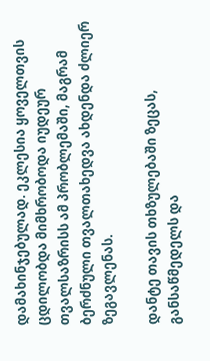დამახინჯებულად. ეკლესია ყოველთვის ცდილობდა მიმხრობოდა იუდეურ თვალსაზრისს ამ პრობლემაში, მაგრამ ბერძნული თვალთახედვა ახდენდა ძლიერ ზეგავლენას.

დანტე თავის თხზულებაში ზეცას, განსაწმედელს და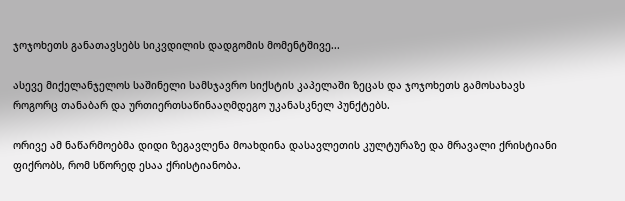ჯოჯოხეთს განათავსებს სიკვდილის დადგომის მომენტშივე...

ასევე მიქელანჯელოს საშინელი სამსჯავრო სიქსტის კაპელაში ზეცას და ჯოჯოხეთს გამოსახავს როგორც თანაბარ და ურთიერთსაწინააღმდეგო უკანასკნელ პუნქტებს.

ორივე ამ ნაწარმოებმა დიდი ზეგავლენა მოახდინა დასავლეთის კულტურაზე და მრავალი ქრისტიანი ფიქრობს, რომ სწორედ ესაა ქრისტიანობა.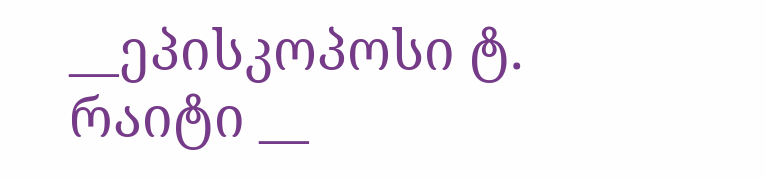__ეპისკოპოსი ტ. რაიტი __